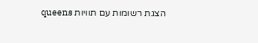הצגת רשומות עם תוויות queens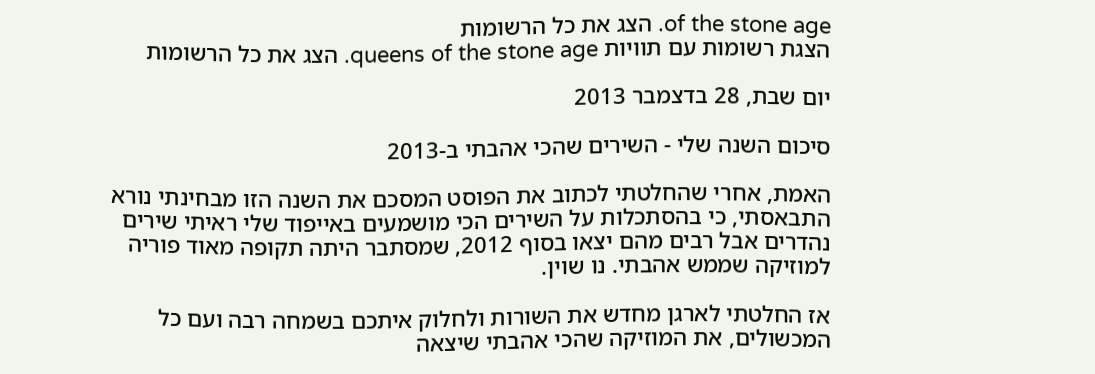of the stone age. הצג את כל הרשומות
הצגת רשומות עם תוויות queens of the stone age. הצג את כל הרשומות

יום שבת, 28 בדצמבר 2013

סיכום השנה שלי - השירים שהכי אהבתי ב-2013

האמת, אחרי שהחלטתי לכתוב את הפוסט המסכם את השנה הזו מבחינתי נורא התבאסתי, כי בהסתכלות על השירים הכי מושמעים באייפוד שלי ראיתי שירים נהדרים אבל רבים מהם יצאו בסוף 2012, שמסתבר היתה תקופה מאוד פוריה למוזיקה שממש אהבתי. נו שוין.

אז החלטתי לארגן מחדש את השורות ולחלוק איתכם בשמחה רבה ועם כל המכשולים, את המוזיקה שהכי אהבתי שיצאה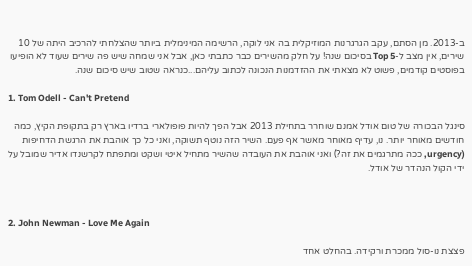ב-2013. מן הסתם, עקב הגרגרנות המוזיקלית בה אני לוקה, הרשימה המינימלית ביותר שהצלחתי להרכיב היתה של 10 שירים, אין מצב ל-Top 5 בסיכום שנה! על חלק מהשירים כבר כתבתי כאן, אבל אני שמחה שיש פה שירים שעוד לא הופיעו בפוסטים קודמים, פשוט לא מצאתי את ההזדמנות הנכונה לכתוב עליהם...כנראה שטוב שיש סיכום שנה.

1. Tom Odell - Can't Pretend

סינגל הבכורה של טום אודל אמנם שוחרר בתחילת 2013 אבל הפך להיות פופולארי ברדיו בארץ רק בתקופת הקיץ, כמה חודשים מאוחר יותר. נו, עדיף מאוחר מאשר אף פעם. השיר הזה נוטף תשוקה, ואני כל כך אוהבת את הרגשת הדחיפות (urgency, ככה מתרגמים את זה?) ואני אוהבת את העובדה שהשיר מתחיל איטי ושקט ומתפתח לקרשנדו אדיר שמובל על ידי הקול הנהדר של אודל.



2. John Newman - Love Me Again

פצצת נו-סול ממכרת ורקידה. בהחלט אחד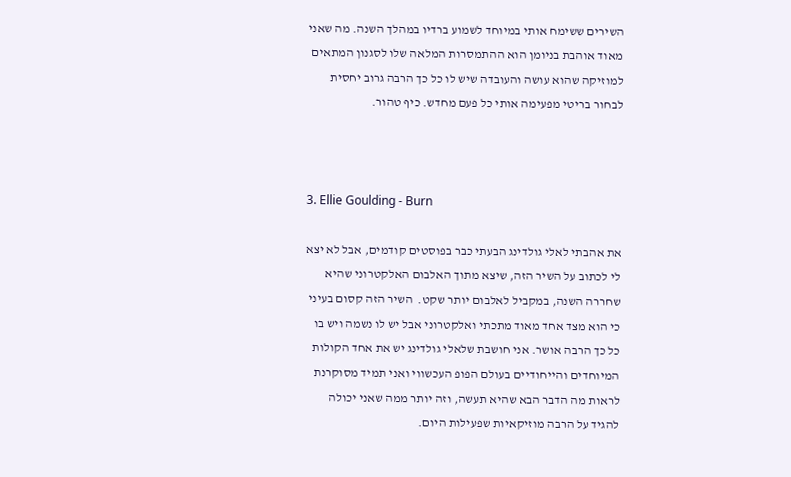השירים ששימח אותי במיוחד לשמוע ברדיו במהלך השנה. מה שאני מאוד אוהבת בניומן הוא ההתמסרות המלאה שלו לסגנון המתאים למוזיקה שהוא עושה והעובדה שיש לו כל כך הרבה גרוב יחסית לבחור בריטי מפעימה אותי כל פעם מחדש. כיף טהור.



3. Ellie Goulding - Burn

את אהבתי לאלי גולדינג הבעתי כבר בפוסטים קודמים, אבל לא יצא לי לכתוב על השיר הזה, שיצא מתוך האלבום האלקטרוני שהיא שחררה השנה, במקביל לאלבום יותר שקט.  השיר הזה קסום בעיני כי הוא מצד אחד מאוד מתכתי ואלקטרוני אבל יש לו נשמה ויש בו כל כך הרבה אושר. אני חושבת שלאלי גולדינג יש את אחד הקולות המיוחדים והייחודיים בעולם הפופ העכשווי ואני תמיד מסוקרנת לראות מה הדבר הבא שהיא תעשה, וזה יותר ממה שאני יכולה להגיד על הרבה מוזיקאיות שפעילות היום.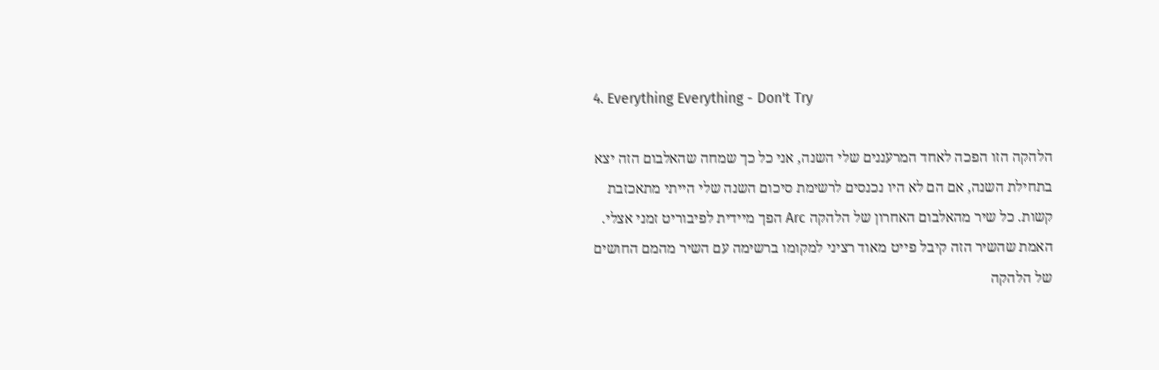4. Everything Everything - Don't Try

הלהקה הזו הפכה לאחד המרעננים שלי השנה, אני כל כך שמחה שהאלבום הזה יצא בתחילת השנה, אם הם לא היו נכנסים לרשימת סיכום השנה שלי הייתי מתאכזבת קשות. כל שיר מהאלבום האחרון של הלהקה Arc הפך מיידית לפיבוריט זמני אצלי. האמת שהשיר הזה קיבל פייט מאוד רציני למקומו ברשימה עם השיר מהמם החושים של הלהקה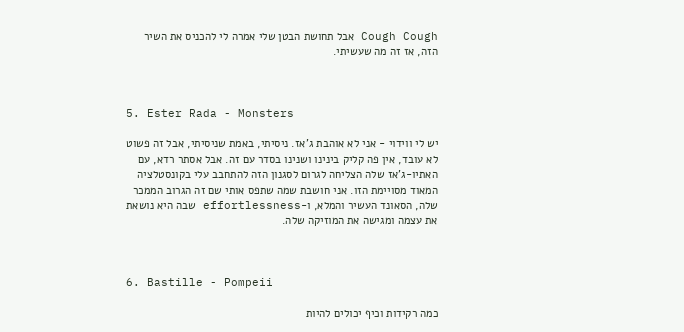Cough Cough אבל תחושת הבטן שלי אמרה לי להכניס את השיר הזה, אז זה מה שעשיתי.



5. Ester Rada - Monsters

יש לי ווידוי - אני לא אוהבת ג'אז. ניסיתי, באמת שניסיתי, אבל זה פשוט לא עובד, אין פה קליק בינינו ושנינו בסדר עם זה. אבל אסתר רדא, עם האתיו-ג'אז שלה הצליחה לגרום לסגנון הזה להתחבב עלי בקונסטלציה המאוד מסויימת הזו. אני חושבת שמה שתפס אותי שם זה הגרוב הממכר שלה, הסאונד העשיר והמלא, ו-effortlessness שבה היא נושאת את עצמה ומגישה את המוזיקה שלה.



6. Bastille - Pompeii

כמה רקידות וכיף יכולים להיות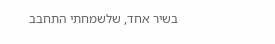בשיר אחד, שלשמחתי התחבב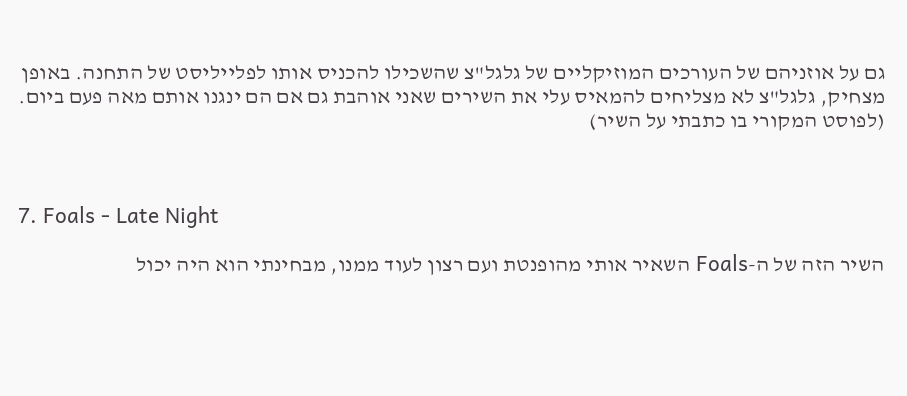גם על אוזניהם של העורכים המוזיקליים של גלגל"צ שהשכילו להכניס אותו לפלייליסט של התחנה. באופן מצחיק, גלגל"צ לא מצליחים להמאיס עלי את השירים שאני אוהבת גם אם הם ינגנו אותם מאה פעם ביום. (לפוסט המקורי בו כתבתי על השיר)



7. Foals - Late Night

השיר הזה של ה-Foals השאיר אותי מהופנטת ועם רצון לעוד ממנו, מבחינתי הוא היה יכול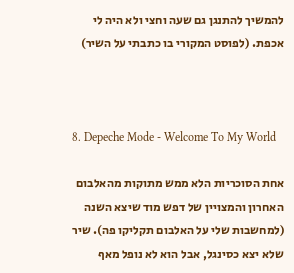להמשיך להתנגן גם שעה וחצי ולא היה לי אכפת. (לפוסט המקורי בו כתבתי על השיר)



8. Depeche Mode - Welcome To My World

אחת הסוכריות הלא ממש מתוקות מהאלבום האחרון והמצויין של דפש מוד שיצא השנה (למחשבות שלי על האלבום תקליקו פה). שיר שלא יצא כסינגל, אבל הוא לא נופל מאף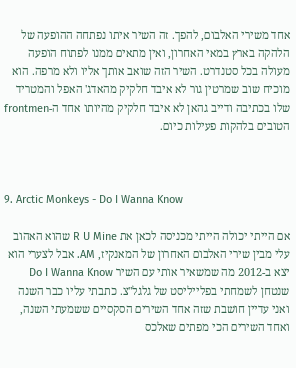אחד משירי האלבום, להפך. זה השיר איתו נפתחה ההופעה של הלהקה בארץ במאי האחרון, ואין מתאים ממנו לפתוח הופעה מעולה בכל סטנדרט. השיר הזה שואב אותך אליו ולא מרפה. הוא מוכיח שוב שמרטין גור לא איבד חלקיק מהאדג' האפל והמטריד שלו בכתיבה ודייב גהאן לא איבד חלקיק מהיותו אחד ה-frontmen הטובים בלהקות פעילות כיום.



9. Arctic Monkeys - Do I Wanna Know

אם הייתי יכולה הייתי מכניסה לכאן את R U Mine שהוא האהוב עלי מבין שירי האלבום האחרון של המאנקיז, AM. אבל לצערי הוא יצא ב-2012 מה שמשאיר אותי עם השיר Do I Wanna Know שנטחן לשמחתי בפלייליסט של גלגל"צ. כתבתי עליו כבר השנה ואני עדיין חושבת שזה אחד השירים הסקסיים ששמעתי השנה, ואחד השירים הכי מפתים שאלכס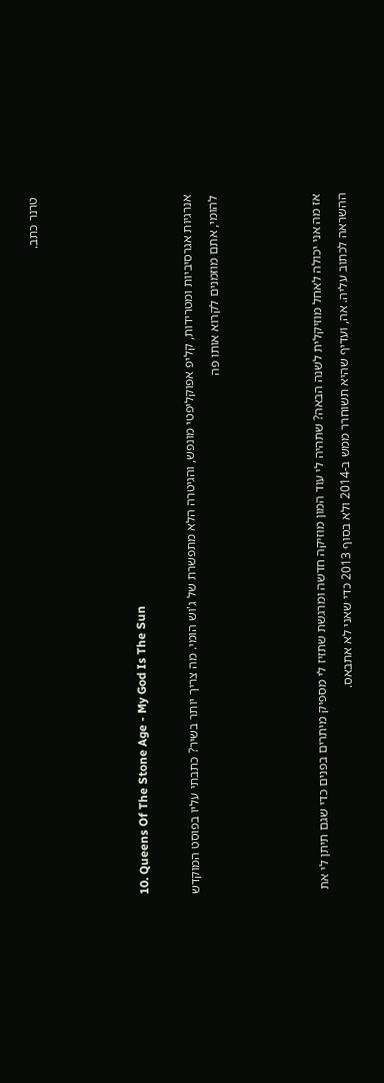טרנר כתב.



10. Queens Of The Stone Age - My God Is The Sun

אנרגיות אגרסיביות ומטרידות, קליפ אפוקליפטי מונפש, והגיטרה הלא מתפשרת של ג'וש הומי. מה צריך יותר בשיר? כתבתי עליו בפוסט המוקדש להומי, אתם מוזמנים לקרוא אותו פה



אז מה אני יכולה לאחל מוזיקלית לשנה הבאה? שתהיה לי עוד המון מוזיקה חדשה ומרגשת שתזיז לי מספיק מיתרים בפנים כדי שגם תיתן לי את ההשראה לכתוב עליה. אה, ועדיף שהיא תשוחרר ממש ב-2014 ולא בסוף 2013 כדי שאני לא אתבאס.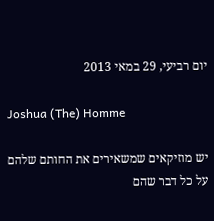יום רביעי, 29 במאי 2013

Joshua (The) Homme

יש מוזיקאים שמשאירים את החותם שלהם על כל דבר שהם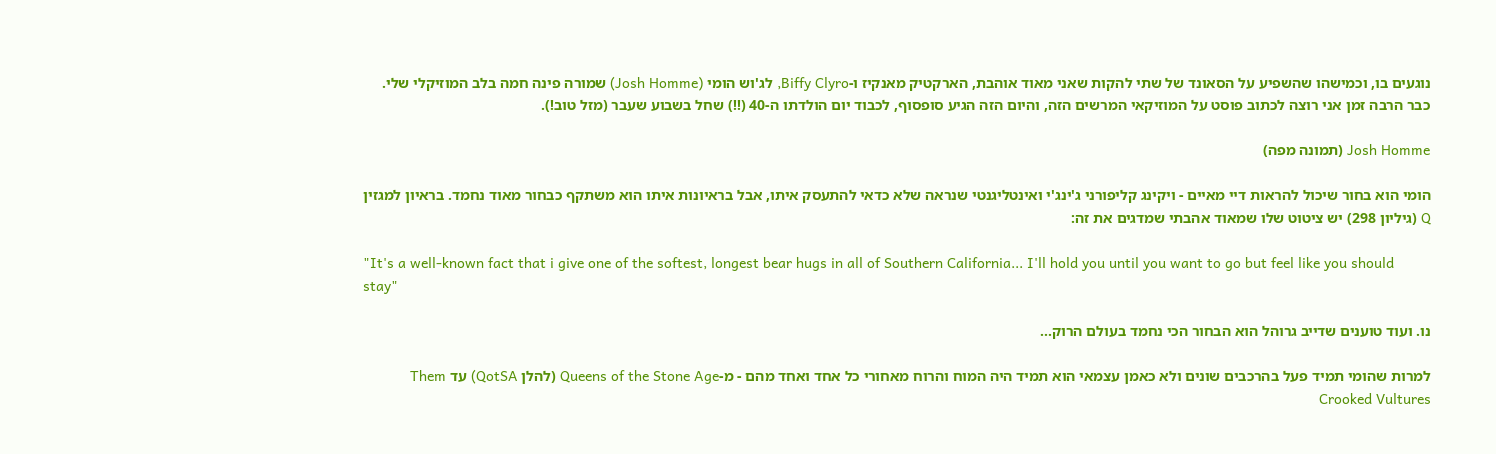נוגעים בו, וכמישהו שהשפיע על הסאונד של שתי להקות שאני מאוד אוהבת, הארקטיק מאנקיז ו-Biffy Clyro, לג'וש הומי (Josh Homme) שמורה פינה חמה בלב המוזיקלי שלי. כבר הרבה זמן אני רוצה לכתוב פוסט על המוזיקאי המרשים הזה, והיום הזה הגיע סופסוף, לכבוד יום הולדתו ה-40 (!!) שחל בשבוע שעבר (מזל טוב!).

Josh Homme (תמונה מפה)

הומי הוא בחור שיכול להראות דיי מאיים - ויקינג קליפורני ג'ינג'י ואינטליגנטי שנראה שלא כדאי להתעסק איתו, אבל בראיונות איתו הוא משתקף כבחור מאוד נחמד. בראיון למגזין Q (גיליון 298) יש ציטוט שלו שמאוד אהבתי שמדגים את זה:

"It's a well-known fact that i give one of the softest, longest bear hugs in all of Southern California... I'll hold you until you want to go but feel like you should stay"

נו. ועוד טוענים שדייב גרוהל הוא הבחור הכי נחמד בעולם הרוק...

למרות שהומי תמיד פעל בהרכבים שונים ולא כאמן עצמאי הוא תמיד היה המוח והרוח מאחורי כל אחד ואחד מהם - מ-Queens of the Stone Age (להלן QotSA) עד Them Crooked Vultures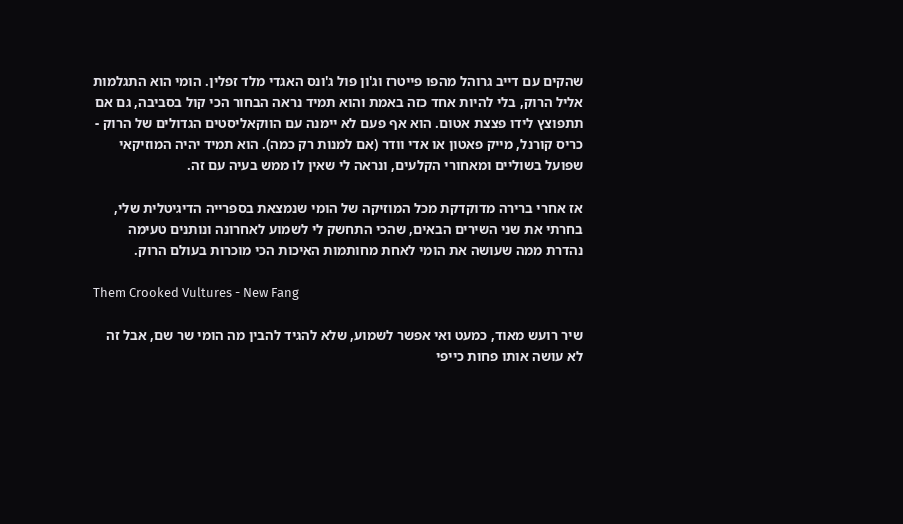שהקים עם דייב גרוהל מהפו פייטרז וג'ון פול ג'ונס האגדי מלד זפלין. הומי הוא התגלמות אליל הרוק, בלי להיות אחד כזה באמת והוא תמיד נראה הבחור הכי קול בסביבה, גם אם תתפוצץ לידו פצצת אטום. הוא אף פעם לא יימנה עם הווקאליסטים הגדולים של הרוק - כריס קורנל, מייק פאטון או אדי וודר (אם למנות רק כמה). הוא תמיד יהיה המוזיקאי שפועל בשוליים ומאחורי הקלעים, ונראה לי שאין לו ממש בעיה עם זה.

אז אחרי ברירה מדוקדקת מכל המוזיקה של הומי שנמצאת בספרייה הדיגיטלית שלי, בחרתי את שני השירים הבאים, שהכי התחשק לי לשמוע לאחרונה ונותנים טעימה נהדרת ממה שעושה את הומי לאחת מחותמות האיכות הכי מוכרות בעולם הרוק.

Them Crooked Vultures - New Fang

שיר רועש מאוד, כמעט ואי אפשר לשמוע, שלא להגיד להבין מה הומי שר שם, אבל זה לא עושה אותו פחות כייפי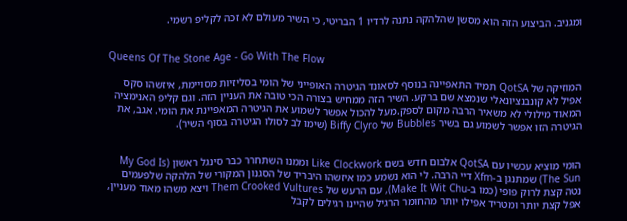ומגניב. הביצוע הזה הוא מסשן שהלהקה נתנה לרדיו 1 הבריטי, כי השיר מעולם לא זכה לקליפ רשמי.


Queens Of The Stone Age - Go With The Flow

המוזיקה של QotSA תמיד התאפיינה בנוסף לסאונד הגיטרה האופייני של הומי בסליזיות מסויימת, איזשהו סקס אפיל לא קונבנציונאלי שנמצא שם ברקע. השיר הזה ממחיש בצורה הכי טובה את העניין הזה. וגם קליפ האנימציה המאוד מילולי לא משאיר הרבה מקום לספק.מעל להכול אפשר לשמוע את הגיטרה המאפיינת את הומי. אגב, את הגיטרה הזו אפשר לשמוע גם בשיר Bubbles של Biffy Clyro (שימו לב לסולו הגיטרה בסוף השיר).


הומי מוציא עכשיו עם QotSA אלבום חדש בשם Like Clockwork וממנו השתחרר כבר סינגל ראשון (My God Is The Sun) שמתנגן ב-Xfm דיי הרבה. לי הוא נשמע כמו איזשהו היבריד של הסגנון המקורי של הלהקה שלפעמים נטה קצת לרוק פופי (כמו ב-Make It Wit Chu), עם הרעש של Them Crooked Vultures ויצא משהו מאוד מעניין, אפל קצת יותר ומטריד אפילו יותר מהחומר הרגיל שהיינו רגילים לקבל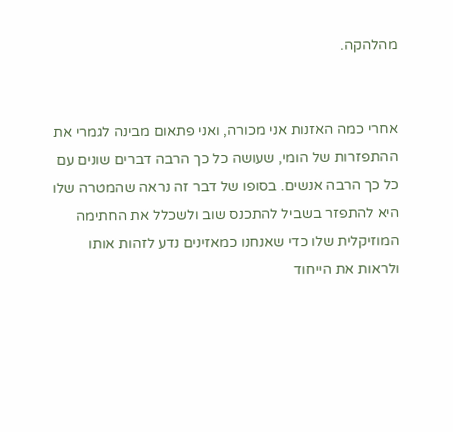מהלהקה.


אחרי כמה האזנות אני מכורה, ואני פתאום מבינה לגמרי את ההתפזרות של הומי, שעושה כל כך הרבה דברים שונים עם כל כך הרבה אנשים. בסופו של דבר זה נראה שהמטרה שלו היא להתפזר בשביל להתכנס שוב ולשכלל את החתימה המוזיקלית שלו כדי שאנחנו כמאזינים נדע לזהות אותו ולראות את הייחוד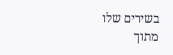בשירים שלו מתוך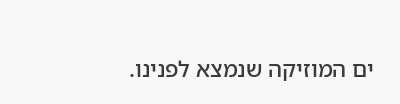ים המוזיקה שנמצא לפנינו.